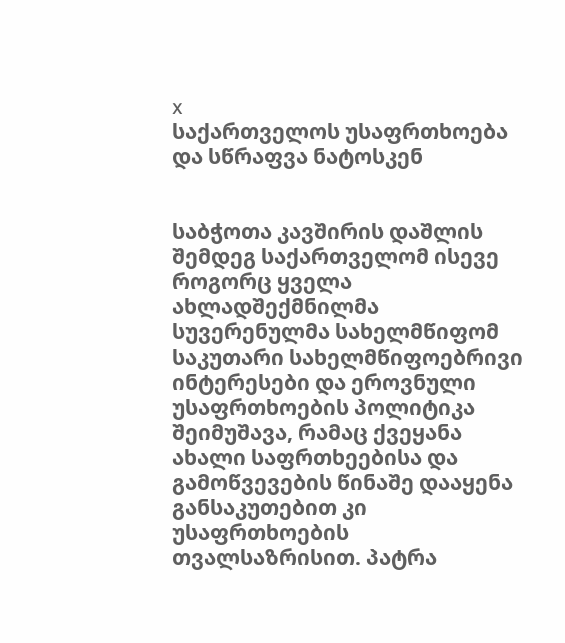x
საქართველოს უსაფრთხოება და სწრაფვა ნატოსკენ


საბჭოთა კავშირის დაშლის შემდეგ საქართველომ ისევე როგორც ყველა ახლადშექმნილმა სუვერენულმა სახელმწიფომ საკუთარი სახელმწიფოებრივი ინტერესები და ეროვნული უსაფრთხოების პოლიტიკა შეიმუშავა, რამაც ქვეყანა ახალი საფრთხეებისა და გამოწვევების წინაშე დააყენა განსაკუთებით კი უსაფრთხოების თვალსაზრისით. პატრა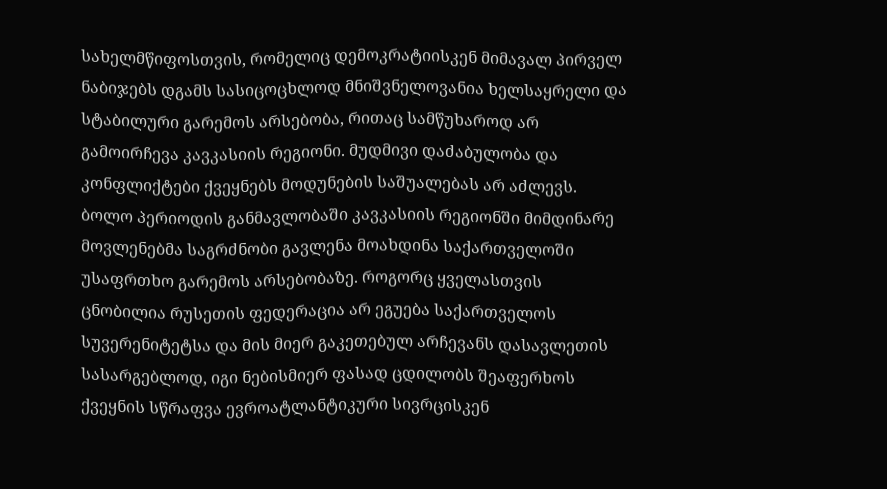სახელმწიფოსთვის, რომელიც დემოკრატიისკენ მიმავალ პირველ ნაბიჯებს დგამს სასიცოცხლოდ მნიშვნელოვანია ხელსაყრელი და სტაბილური გარემოს არსებობა, რითაც სამწუხაროდ არ გამოირჩევა კავკასიის რეგიონი. მუდმივი დაძაბულობა და კონფლიქტები ქვეყნებს მოდუნების საშუალებას არ აძლევს. ბოლო პერიოდის განმავლობაში კავკასიის რეგიონში მიმდინარე მოვლენებმა საგრძნობი გავლენა მოახდინა საქართველოში უსაფრთხო გარემოს არსებობაზე. როგორც ყველასთვის ცნობილია რუსეთის ფედერაცია არ ეგუება საქართველოს სუვერენიტეტსა და მის მიერ გაკეთებულ არჩევანს დასავლეთის სასარგებლოდ, იგი ნებისმიერ ფასად ცდილობს შეაფერხოს ქვეყნის სწრაფვა ევროატლანტიკური სივრცისკენ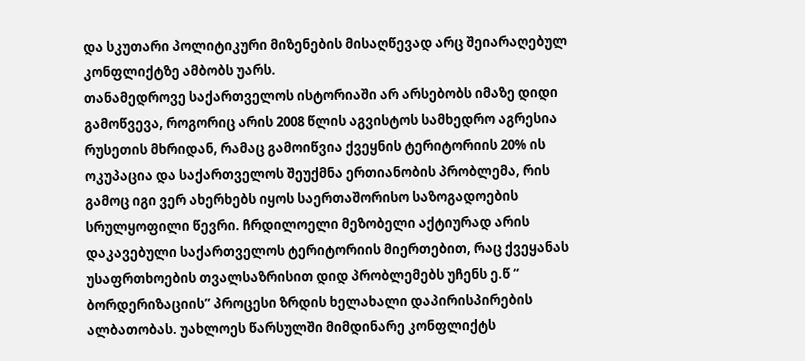და სკუთარი პოლიტიკური მიზენების მისაღწევად არც შეიარაღებულ კონფლიქტზე ამბობს უარს.
თანამედროვე საქართველოს ისტორიაში არ არსებობს იმაზე დიდი გამოწვევა, როგორიც არის 2008 წლის აგვისტოს სამხედრო აგრესია რუსეთის მხრიდან, რამაც გამოიწვია ქვეყნის ტერიტორიის 20% ის ოკუპაცია და საქართველოს შეუქმნა ერთიანობის პრობლემა, რის გამოც იგი ვერ ახერხებს იყოს საერთაშორისო საზოგადოების სრულყოფილი წევრი. ჩრდილოელი მეზობელი აქტიურად არის დაკავებული საქართველოს ტერიტორიის მიერთებით, რაც ქვეყანას უსაფრთხოების თვალსაზრისით დიდ პრობლემებს უჩენს ე.წ “ ბორდერიზაციის’’ პროცესი ზრდის ხელახალი დაპირისპირების ალბათობას. უახლოეს წარსულში მიმდინარე კონფლიქტს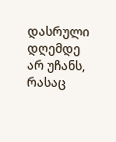დასრული დღემდე არ უჩანს, რასაც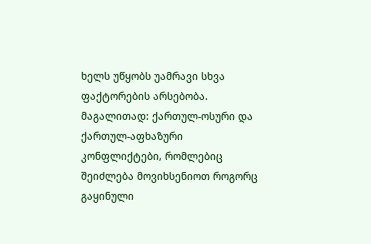ხელს უწყობს უამრავი სხვა ფაქტორების არსებობა. მაგალითად: ქართულ-ოსური და ქართულ-აფხაზური კონფლიქტები, რომლებიც შეიძლება მოვიხსენიოთ როგორც გაყინული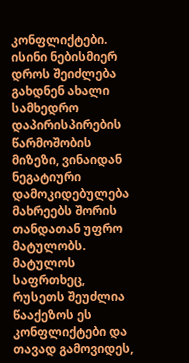კონფლიქტები. ისინი ნებისმიერ დროს შეიძლება გახდნენ ახალი სამხედრო დაპირისპირების წარმოშობის მიზეზი, ვინაიდან ნეგატიური დამოკიდებულება მახრეებს შორის თანდათან უფრო მატულობს. მატულოს საფრთხეც, რუსეთს შეუძლია წააქეზოს ეს კონფლიქტები და თავად გამოვიდეს,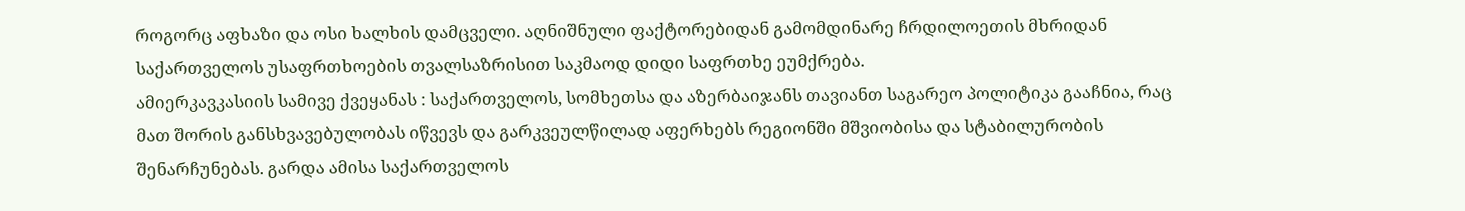როგორც აფხაზი და ოსი ხალხის დამცველი. აღნიშნული ფაქტორებიდან გამომდინარე ჩრდილოეთის მხრიდან საქართველოს უსაფრთხოების თვალსაზრისით საკმაოდ დიდი საფრთხე ეუმქრება.
ამიერკავკასიის სამივე ქვეყანას : საქართველოს, სომხეთსა და აზერბაიჯანს თავიანთ საგარეო პოლიტიკა გააჩნია, რაც მათ შორის განსხვავებულობას იწვევს და გარკვეულწილად აფერხებს რეგიონში მშვიობისა და სტაბილურობის შენარჩუნებას. გარდა ამისა საქართველოს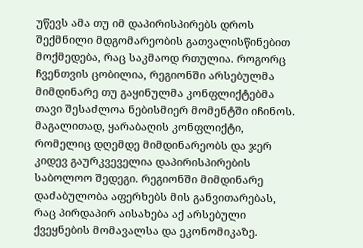უწევს ამა თუ იმ დაპირისპირებს დროს შექმნილი მდგომარეობის გათვალისწინებით მოქმედება, რაც საკმაოდ რთულია. როგორც ჩვენთვის ცობილია, რეგიონში არსებულმა მიმდინარე თუ გაყინულმა კონფლიქტებმა თავი შესაძლოა ნებისმიერ მომენტში იჩინოს. მაგალითად, ყარაბაღის კონფლიქტი, რომელიც დღემდე მიმდინარეობს და ჯერ კიდევ გაურკვეველია დაპირისპირების საბოლოო შედეგი. რეგიონში მიმდინარე დაძაბულობა აფერხებს მის განვითარებას, რაც პირდაპირ აისახება აქ არსებული ქვეყნების მომავალსა და ეკონომიკაზე.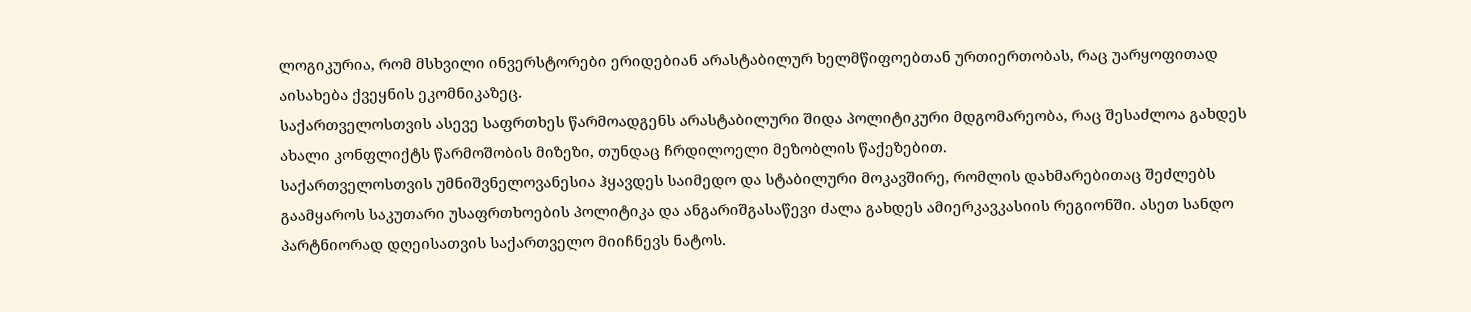ლოგიკურია, რომ მსხვილი ინვერსტორები ერიდებიან არასტაბილურ ხელმწიფოებთან ურთიერთობას, რაც უარყოფითად აისახება ქვეყნის ეკომნიკაზეც.
საქართველოსთვის ასევე საფრთხეს წარმოადგენს არასტაბილური შიდა პოლიტიკური მდგომარეობა, რაც შესაძლოა გახდეს ახალი კონფლიქტს წარმოშობის მიზეზი, თუნდაც ჩრდილოელი მეზობლის წაქეზებით.
საქართველოსთვის უმნიშვნელოვანესია ჰყავდეს საიმედო და სტაბილური მოკავშირე, რომლის დახმარებითაც შეძლებს გაამყაროს საკუთარი უსაფრთხოების პოლიტიკა და ანგარიშგასაწევი ძალა გახდეს ამიერკავკასიის რეგიონში. ასეთ სანდო პარტნიორად დღეისათვის საქართველო მიიჩნევს ნატოს.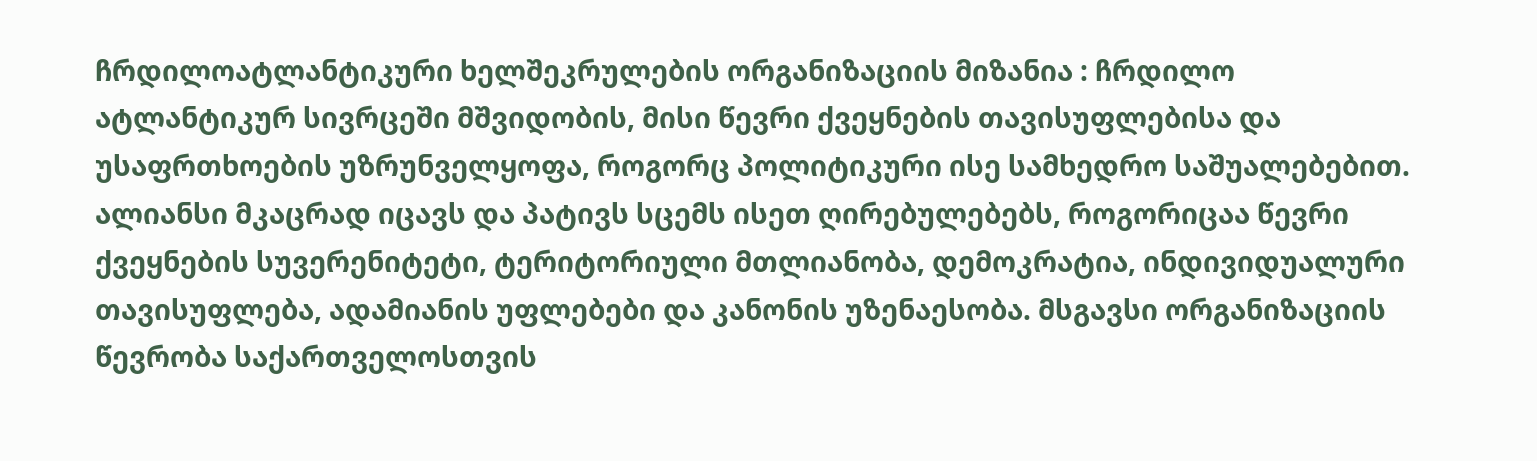ჩრდილოატლანტიკური ხელშეკრულების ორგანიზაციის მიზანია : ჩრდილო ატლანტიკურ სივრცეში მშვიდობის, მისი წევრი ქვეყნების თავისუფლებისა და უსაფრთხოების უზრუნველყოფა, როგორც პოლიტიკური ისე სამხედრო საშუალებებით. ალიანსი მკაცრად იცავს და პატივს სცემს ისეთ ღირებულებებს, როგორიცაა წევრი ქვეყნების სუვერენიტეტი, ტერიტორიული მთლიანობა, დემოკრატია, ინდივიდუალური თავისუფლება, ადამიანის უფლებები და კანონის უზენაესობა. მსგავსი ორგანიზაციის წევრობა საქართველოსთვის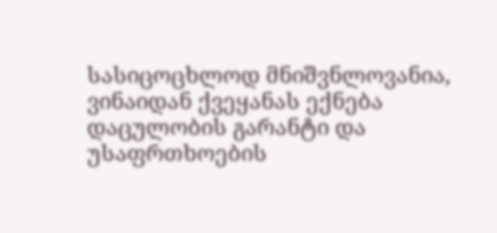სასიცოცხლოდ მნიშვნლოვანია, ვინაიდან ქვეყანას ექნება დაცულობის გარანტი და უსაფრთხოების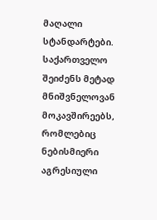მაღალი სტანდარტები. საქართველო შეიძენს მეტად მნიშვნელოვან მოკავშირეებს, რომლებიც ნებისმიერი აგრესიული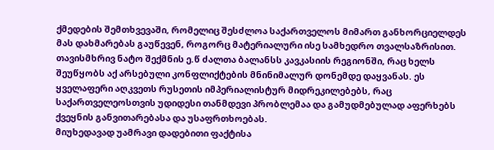ქმედების შემთხვევაში, რომელიც შესძლოა საქართველოს მიმართ განხორციელდეს მას დახმარებას გაუწევენ, როგორც მატერიალური ისე სამხედრო თვალსაზრისით. თავისმხრივ ნატო შექმნის ე.წ ძალთა ბალანსს კავკასიის რეგიონში, რაც ხელს შეუწყობს აქ არსებული კონფლიქტების მნინიმალურ დონემდე დაყვანას. ეს ყველაფერი აღკვეთს რუსეთის იმპერიალისტურ მიდრეკილებებს, რაც საქართველეოსთვის უდიდესი თანმდევი პრობლემაა და გამუდმებულად აფერხებს ქვეყნის განვითარებასა და უსაფრთხოებას.
მიუხედავად უამრავი დადებითი ფაქტისა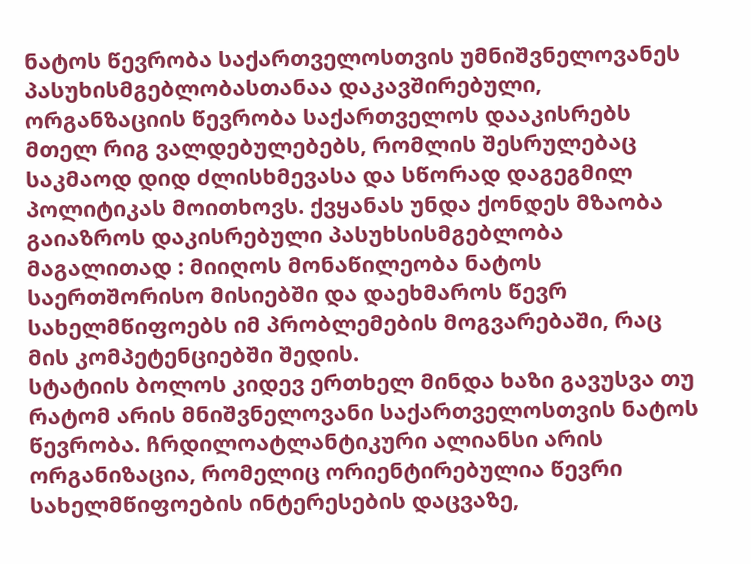ნატოს წევრობა საქართველოსთვის უმნიშვნელოვანეს პასუხისმგებლობასთანაა დაკავშირებული, ორგანზაციის წევრობა საქართველოს დააკისრებს მთელ რიგ ვალდებულებებს, რომლის შესრულებაც საკმაოდ დიდ ძლისხმევასა და სწორად დაგეგმილ პოლიტიკას მოითხოვს. ქვყანას უნდა ქონდეს მზაობა გაიაზროს დაკისრებული პასუხსისმგებლობა მაგალითად : მიიღოს მონაწილეობა ნატოს საერთშორისო მისიებში და დაეხმაროს წევრ სახელმწიფოებს იმ პრობლემების მოგვარებაში, რაც მის კომპეტენციებში შედის.
სტატიის ბოლოს კიდევ ერთხელ მინდა ხაზი გავუსვა თუ რატომ არის მნიშვნელოვანი საქართველოსთვის ნატოს წევრობა. ჩრდილოატლანტიკური ალიანსი არის ორგანიზაცია, რომელიც ორიენტირებულია წევრი სახელმწიფოების ინტერესების დაცვაზე,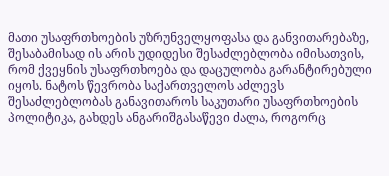მათი უსაფრთხოების უზრუნველყოფასა და განვითარებაზე, შესაბამისად ის არის უდიდესი შესაძლებლობა იმისათვის, რომ ქვეყნის უსაფრთხოება და დაცულობა გარანტირებული იყოს. ნატოს წევრობა საქართველოს აძლევს შესაძლებლობას განავითაროს საკუთარი უსაფრთხოების პოლიტიკა, გახდეს ანგარიშგასაწევი ძალა, როგორც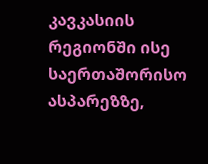კავკასიის რეგიონში ისე საერთაშორისო ასპარეზზე,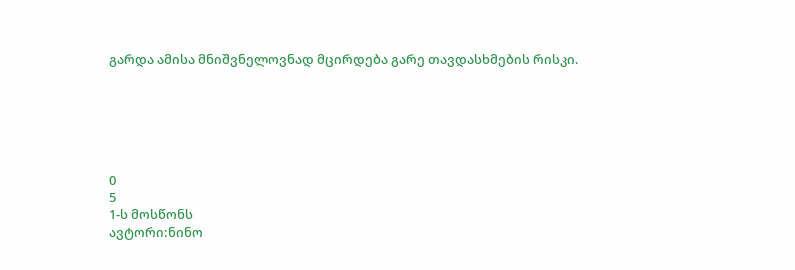გარდა ამისა მნიშვნელოვნად მცირდება გარე თავდასხმების რისკი.






0
5
1-ს მოსწონს
ავტორი:ნინო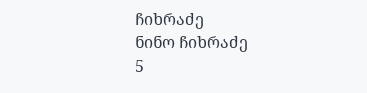ჩიხრაძე
ნინო ჩიხრაძე
5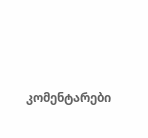კომენტარები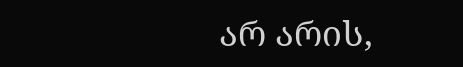არ არის,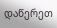დაწერეთ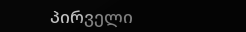პირველი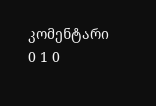კომენტარი
0 1 0